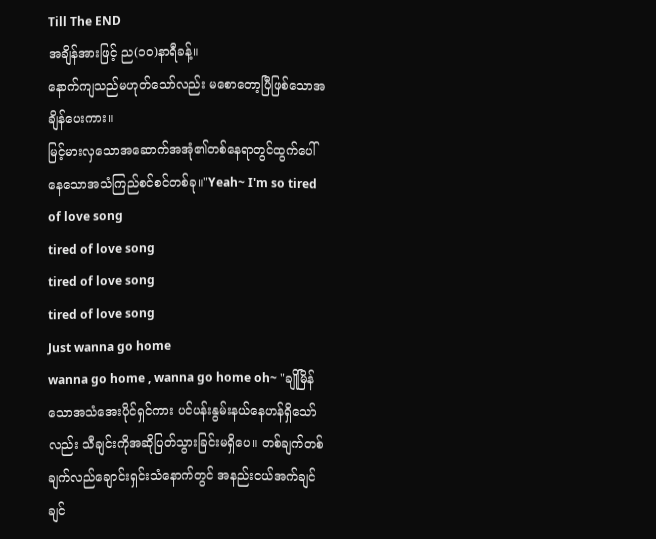Till The END
အချိန်အားဖြင့် ည(၁၀)နာရီခန့်။
နောက်ကျသည်မဟုတ်သော်လည်း မစောတော့ပြီဖြစ်သောအချိန်ပေးကား။
မြင့်မားလှသောအဆောက်အအုံ၏တစ်နေရာတွင်ထွက်ပေါ်နေသောအသံကြည်စင်စင်တစ်ခု။"Yeah~ I'm so tired of love song
tired of love song
tired of love song
tired of love song
Just wanna go home
wanna go home , wanna go home oh~ "ချိုမြိန်သောအသံအေးပိုင်ရှင်ကား ပင်ပန်းနွမ်းနယ်နေဟန်ရှိသော်လည်း သီချင်းကိုအဆိုပြတ်သွားခြင်းမရှိပေ။ တစ်ချက်တစ်ချက်လည်ချောင်းရှင်းသံနောက်တွင် အနည်းငယ်အက်ချင်ချင်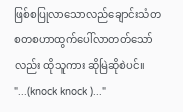ဖြစ်စပြုလာသောလည်ချောင်းသံတစတစဟာထွက်ပေါ်လာတတ်သော်လည်း ထိုသူကား ဆိုမြဲဆိုစဲပင်။
"...(knock knock )..."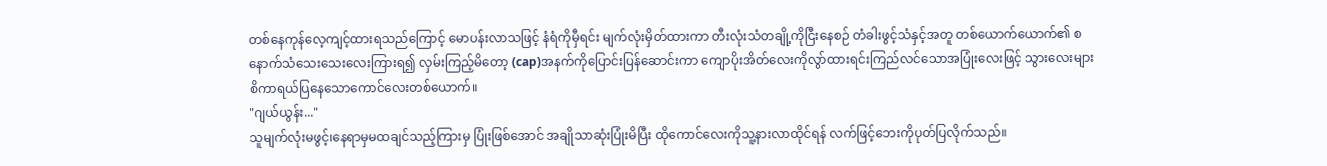တစ်နေကုန်လေ့ကျင့်ထားရသည်ကြောင့် မောပန်းလာသဖြင့် နံရံကိုမှီရင်း မျက်လုံးမှိတ်ထားကာ တီးလုံးသံတချို့ကိုငြီးနေစဉ် တံခါးဖွင့်သံနှင့်အတူ တစ်ယောက်ယောက်၏ စနောက်သံသေးသေးလေးကြားရ၍ လှမ်းကြည့်မိတော့ (cap)အနက်ကိုပြောင်းပြန်ဆောင်းကာ ကျောပိုးအိတ်လေးကိုလွာ်ထားရင်းကြည်လင်သောအပြုံးလေးဖြင့် သွားလေးများစိကာရယ်ပြနေသောကောင်လေးတစ်ယောက်။
"ဂျယ်ယွန်း..."
သူမျက်လုံးမဖွင့်၊နေရာမှမထချင်သည့်ကြားမှ ပြုံးဖြစ်အောင် အချိုသာဆုံးပြုံးမိပြီး ထိုကောင်လေးကိုသူ့နားလာထိုင်ရန် လက်ဖြင့်ဘေးကိုပုတ်ပြလိုက်သည်။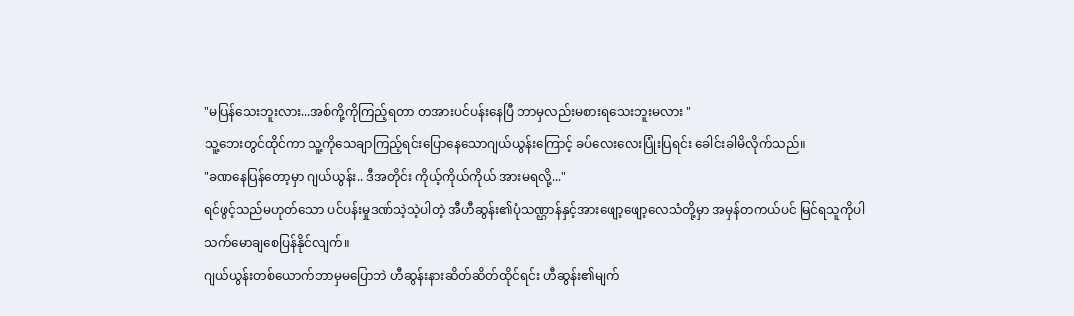"မပြန်သေးဘူးလား...အစ်ကို့ကိုကြည့်ရတာ တအားပင်ပန်းနေပြီ ဘာမှလည်းမစားရသေးဘူးမလား "
သူ့ဘေးတွင်ထိုင်ကာ သူ့ကိုသေချာကြည့်ရင်းပြောနေသောဂျယ်ယွန်းကြောင့် ခပ်လေးလေးပြုံးပြရင်း ခေါင်းခါမိလိုက်သည်။
"ခဏနေပြန်တော့မှာ ဂျယ်ယွန်း.. ဒီအတိုင်း ကိုယ့်ကိုယ်ကိုယ် အားမရလို့..."
ရင်ဖွင့်သည်မဟုတ်သော ပင်ပန်းမှုဒဏ်သဲ့သဲ့ပါတဲ့ အီဟီဆွန်း၏ပုံသဏ္ဌာန်နှင့်အားဖျော့ဖျော့လေသံတို့မှာ အမှန်တကယ်ပင် မြင်ရသူကိုပါ သက်မောချစေပြန်နိုင်လျက်။
ဂျယ်ယွန်းတစ်ယောက်ဘာမှမပြောဘဲ ဟီဆွန်းနားဆိတ်ဆိတ်ထိုင်ရင်း ဟီဆွန်း၏မျက်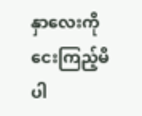နှာလေးကိုငေးကြည့်မိပါ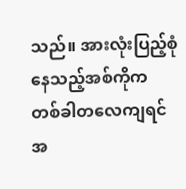သည်။ အားလုံးပြည့်စုံနေသည့်အစ်ကိုက တစ်ခါတလေကျရင် အ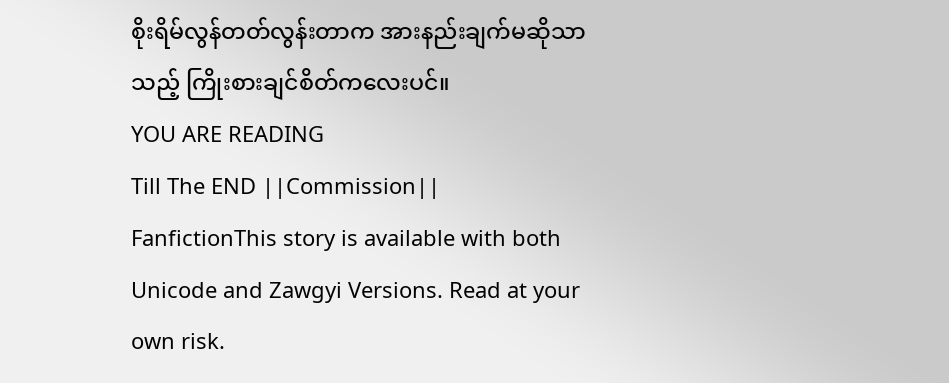စိုးရိမ်လွန်တတ်လွန်းတာက အားနည်းချက်မဆိုသာသည့် ကြိုးစားချင်စိတ်ကလေးပင်။
YOU ARE READING
Till The END ||Commission||
FanfictionThis story is available with both Unicode and Zawgyi Versions. Read at your own risk.